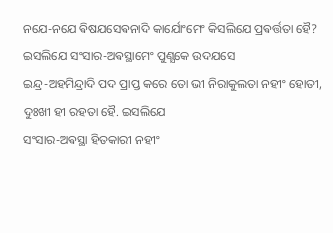ନଯେ-ନଯେ ଵିଷଯସେଵନାଦି କାର୍ଯୋଂମେଂ କିସଲିଯେ ପ୍ରଵର୍ତ୍ତତା ହୈ? ଇସଲିଯେ ସଂସାର-ଅଵସ୍ଥାମେଂ ପୁଣ୍ଯକେ ଉଦଯସେ
ଇନ୍ଦ୍ର-ଅହମିନ୍ଦ୍ରାଦି ପଦ ପ୍ରାପ୍ତ କରେ ତୋ ଭୀ ନିରାକୁଲତା ନହୀଂ ହୋତୀ, ଦୁଃଖୀ ହୀ ରହତା ହୈ. ଇସଲିଯେ
ସଂସାର-ଅଵସ୍ଥା ହିତକାରୀ ନହୀଂ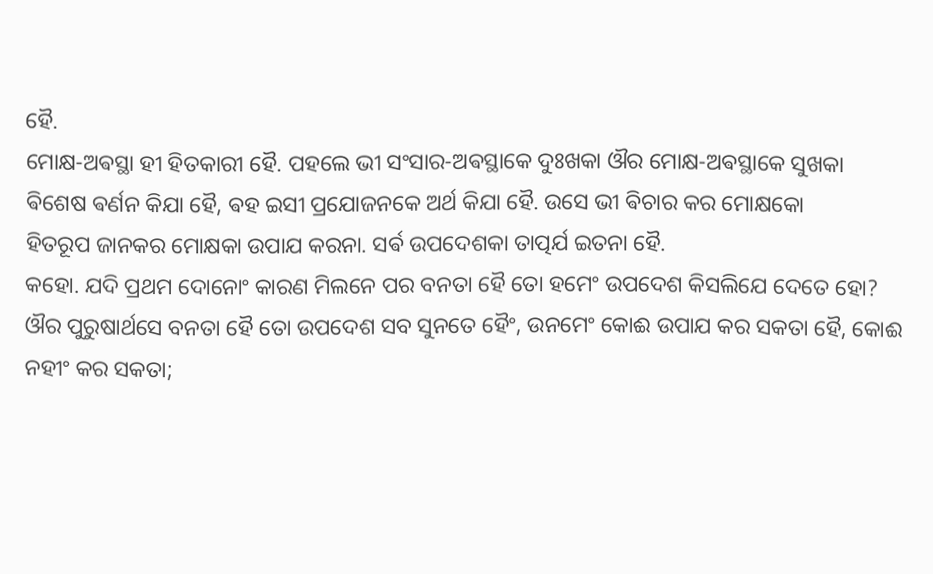ହୈ.
ମୋକ୍ଷ-ଅଵସ୍ଥା ହୀ ହିତକାରୀ ହୈ. ପହଲେ ଭୀ ସଂସାର-ଅଵସ୍ଥାକେ ଦୁଃଖକା ଔର ମୋକ୍ଷ-ଅଵସ୍ଥାକେ ସୁଖକା
ଵିଶେଷ ଵର୍ଣନ କିଯା ହୈ, ଵହ ଇସୀ ପ୍ରଯୋଜନକେ ଅର୍ଥ କିଯା ହୈ. ଉସେ ଭୀ ଵିଚାର କର ମୋକ୍ଷକୋ
ହିତରୂପ ଜାନକର ମୋକ୍ଷକା ଉପାଯ କରନା. ସର୍ଵ ଉପଦେଶକା ତାତ୍ପର୍ଯ ଇତନା ହୈ.
କହୋ. ଯଦି ପ୍ରଥମ ଦୋନୋଂ କାରଣ ମିଲନେ ପର ବନତା ହୈ ତୋ ହମେଂ ଉପଦେଶ କିସଲିଯେ ଦେତେ ହୋ?
ଔର ପୁରୁଷାର୍ଥସେ ବନତା ହୈ ତୋ ଉପଦେଶ ସବ ସୁନତେ ହୈଂ, ଉନମେଂ କୋଈ ଉପାଯ କର ସକତା ହୈ, କୋଈ
ନହୀଂ କର ସକତା;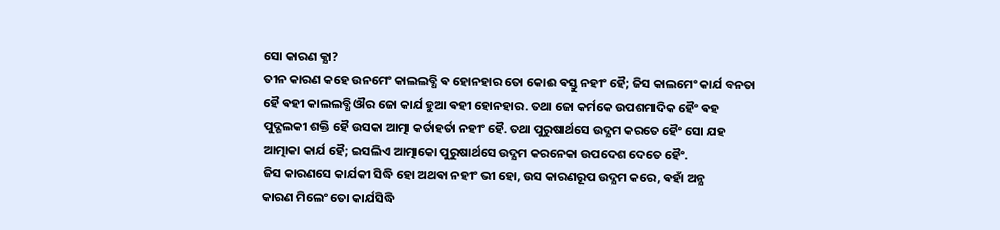ସୋ କାରଣ କ୍ଯା?
ତୀନ କାରଣ କହେ ଉନମେଂ କାଲଲବ୍ଧି ଵ ହୋନହାର ତୋ କୋଈ ଵସ୍ତୁ ନହୀଂ ହୈ; ଜିସ କାଲମେଂ କାର୍ଯ ବନତା
ହୈ ଵହୀ କାଲଲବ୍ଧି ଔର ଜୋ କାର୍ଯ ହୁଆ ଵହୀ ହୋନହାର. ତଥା ଜୋ କର୍ମକେ ଉପଶମାଦିକ ହୈଂ ଵହ
ପୁଦ୍ଗଲକୀ ଶକ୍ତି ହୈ ଉସକା ଆତ୍ମା କର୍ତାହର୍ତା ନହୀଂ ହୈ. ତଥା ପୁରୁଷାର୍ଥସେ ଉଦ୍ଯମ କରତେ ହୈଂ ସୋ ଯହ
ଆତ୍ମାକା କାର୍ଯ ହୈ; ଇସଲିଏ ଆତ୍ମାକୋ ପୁରୁଷାର୍ଥସେ ଉଦ୍ଯମ କରନେକା ଉପଦେଶ ଦେତେ ହୈଂ.
ଜିସ କାରଣସେ କାର୍ଯକୀ ସିଦ୍ଧି ହୋ ଅଥଵା ନହୀଂ ଭୀ ହୋ, ଉସ କାରଣରୂପ ଉଦ୍ଯମ କରେ, ଵହାଁ ଅନ୍ଯ
କାରଣ ମିଲେଂ ତୋ କାର୍ଯସିଦ୍ଧି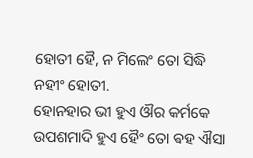ହୋତୀ ହୈ, ନ ମିଲେଂ ତୋ ସିଦ୍ଧି ନହୀଂ ହୋତୀ.
ହୋନହାର ଭୀ ହୁଏ ଔର କର୍ମକେ ଉପଶମାଦି ହୁଏ ହୈଂ ତୋ ଵହ ଐସା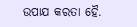ଉପାଯ କରତା ହୈ.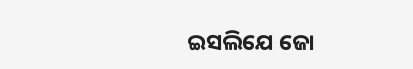ଇସଲିଯେ ଜୋ